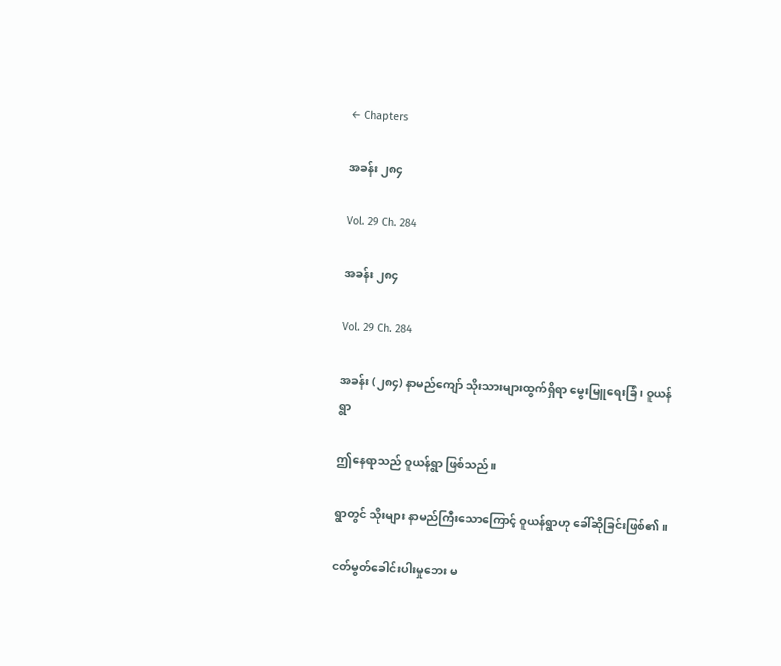← Chapters

အခန်း ၂၈၄

Vol. 29 Ch. 284

အခန်း ၂၈၄

Vol. 29 Ch. 284

အခန်း (၂၈၄) နာမည်ကျော် သိုးသားများထွက်ရှိရာ မွေးမြူရေးခြံ၊ ဝူယန်ရွာ

ဤနေရာသည် ဝူယန်ရွာ ဖြစ်သည်။

ရွာတွင် သိုးများ နာမည်ကြီးသောကြောင့် ဝူယန်ရွာဟု ခေါ်ဆိုခြင်းဖြစ်၏။

ငတ်မွတ်ခေါင်းပါးမှုဘေး မ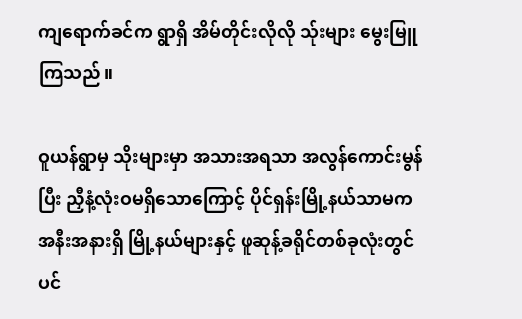ကျရောက်ခင်က ရွာရှိ အိမ်တိုင်းလိုလို သ်ုးများ မွေးမြူကြသည်။

ဝူယန်ရွာမှ သိုးများမှာ အသားအရသာ အလွန်ကောင်းမွန်ပြီး ညှီနံ့လုံးဝမရှိသောကြောင့် ပိုင်ရှန်းမြို့နယ်သာမက အနီးအနားရှိ မြို့နယ်များနှင့် ဖူဆုန့်ခရိုင်တစ်ခုလုံးတွင်ပင်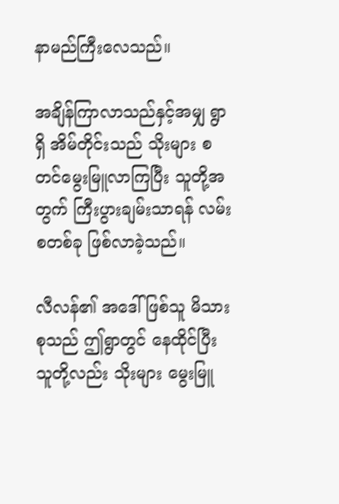နာမည်ကြီးလေသည်။

အချိန်ကြာလာသည်နှင့်အမျှ ရွာရှိ အိမ်တိုင်းသည် သိုးများ စတင်မွေးမြူလာကြပြီး သူတို့အတွက် ကြီးပွားချမ်းသာရန် လမ်းစတစ်ခု ဖြစ်လာခဲ့သည်။

လီလန်၏ အဒေါ်ဖြစ်သူ မိသားစုသည် ဤရွာတွင် နေထိုင်ပြီး သူတို့လည်း သိုးများ မွေးမြူ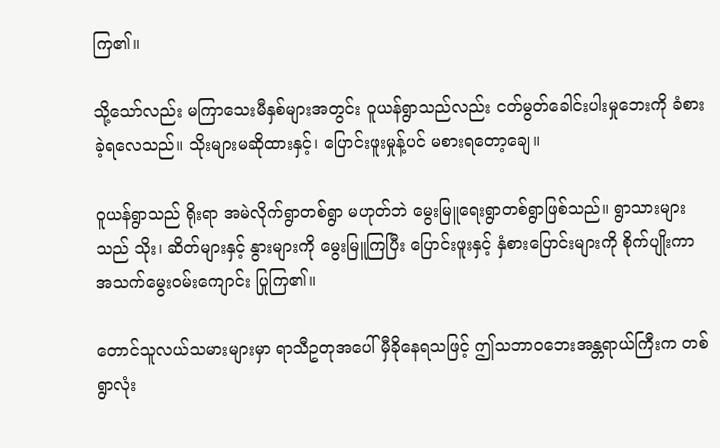ကြ၏။

သို့သော်လည်း မကြာသေးမီနှစ်များအတွင်း ဝူယန်ရွာသည်လည်း ငတ်မွတ်ခေါင်းပါးမှုဘေးကို ခံစားခဲ့ရလေသည်။ သိုးများမဆိုထားနှင့်၊ ပြောင်းဖူးမှုန့်ပင် မစားရတော့ချေ။

ဝူယန်ရွာသည် ရိုးရာ အမဲလိုက်ရွာတစ်ရွာ မဟုတ်ဘဲ မွေးမြူရေးရွာတစ်ရွာဖြစ်သည်။ ရွာသားများသည် သိုး၊ ဆိတ်များနှင့် နွားများကို မွေးမြူကြပြီး ပြောင်းဖူးနှင့် နှံစားပြောင်းများကို စိုက်ပျိုးကာ အသက်မွေးဝမ်းကျောင်း ပြုကြ၏။

တောင်သူလယ်သမားများမှာ ရာသီဥတုအပေါ် မှီခိုနေရသဖြင့် ဤသဘာဝဘေးအန္တရာယ်ကြီးက တစ်ရွာလုံး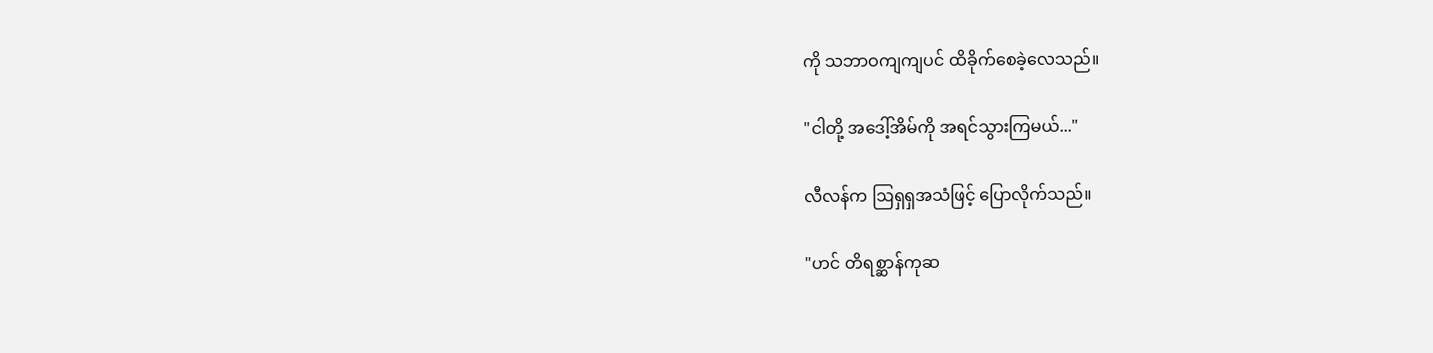ကို သဘာဝကျကျပင် ထိခိုက်စေခဲ့လေသည်။

"ငါတို့ အဒေါ့်အိမ်ကို အရင်သွားကြမယ်..."

လီလန်က ဩရှရှအသံဖြင့် ပြောလိုက်သည်။

"ဟင် တိရစ္ဆာန်ကုဆ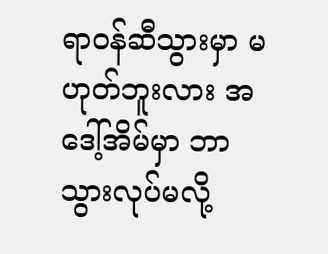ရာဝန်ဆီသွားမှာ မဟုတ်ဘူးလား အဒေါ့်အိမ်မှာ ဘာသွားလုပ်မလို့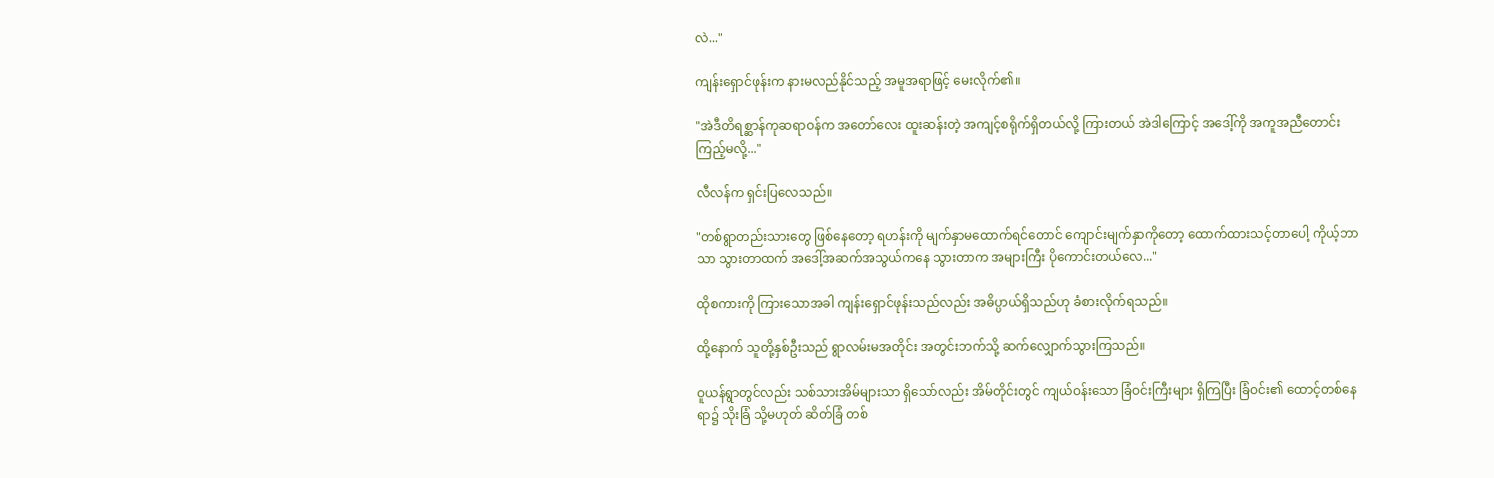လဲ..."

ကျန်းရှောင်ဖုန်းက နားမလည်နိုင်သည့် အမူအရာဖြင့် မေးလိုက်၏။

"အဲဒီတိရစ္ဆာန်ကုဆရာဝန်က အတော်လေး ထူးဆန်းတဲ့ အကျင့်စရိုက်ရှိတယ်လို့ ကြားတယ် အဲဒါကြောင့် အဒေါ့်ကို အကူအညီတောင်းကြည့်မလို့..."

လီလန်က ရှင်းပြလေသည်။

"တစ်ရွာတည်းသားတွေ ဖြစ်နေတော့ ရဟန်းကို မျက်နှာမထောက်ရင်တောင် ကျောင်းမျက်နှာကိုတော့ ထောက်ထားသင့်တာပေါ့ ကိုယ့်ဘာသာ သွားတာထက် အဒေါ့်အဆက်အသွယ်ကနေ သွားတာက အများကြီး ပိုကောင်းတယ်လေ..."

ထိုစကားကို ကြားသောအခါ ကျန်းရှောင်ဖုန်းသည်လည်း အဓိပ္ပာယ်ရှိသည်ဟု ခံစားလိုက်ရသည်။

ထို့နောက် သူတို့နှစ်ဦးသည် ရွာလမ်းမအတိုင်း အတွင်းဘက်သို့ ဆက်လျှောက်သွားကြသည်။

ဝူယန်ရွာတွင်လည်း သစ်သားအိမ်များသာ ရှိသော်လည်း အိမ်တိုင်းတွင် ကျယ်ဝန်းသော ခြံဝင်းကြီးများ ရှိကြပြီး ခြံဝင်း၏ ထောင့်တစ်နေရာ၌ သိုးခြံ သို့မဟုတ် ဆိတ်ခြံ တစ်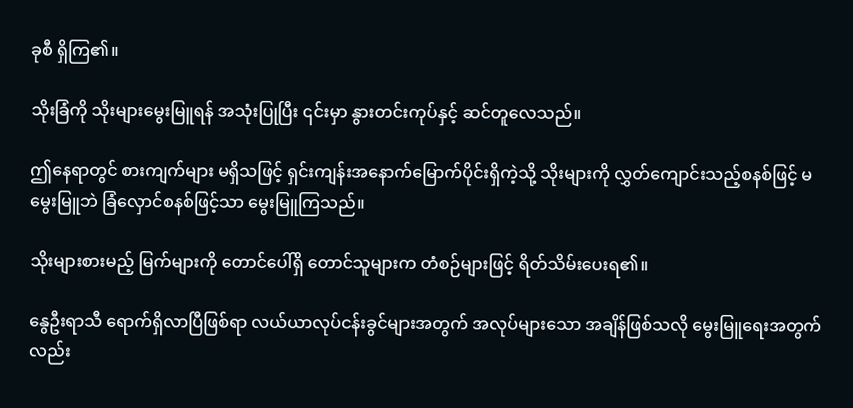ခုစီ ရှိကြ၏။

သိုးခြံကို သိုးများမွေးမြူရန် အသုံးပြုပြီး ၎င်းမှာ နွားတင်းကုပ်နှင့် ဆင်တူလေသည်။

ဤနေရာတွင် စားကျက်များ မရှိသဖြင့် ရှင်းကျန်းအနောက်မြောက်ပိုင်းရှိကဲ့သို့ သိုးများကို လွှတ်ကျောင်းသည့်စနစ်ဖြင့် မမွေးမြူဘဲ ခြံလှောင်စနစ်ဖြင့်သာ မွေးမြူကြသည်။

သိုးများစားမည့် မြက်များကို တောင်ပေါ်ရှိ တောင်သူများက တံစဉ်များဖြင့် ရိတ်သိမ်းပေးရ၏။

နွေဦးရာသီ ရောက်ရှိလာပြီဖြစ်ရာ လယ်ယာလုပ်ငန်းခွင်များအတွက် အလုပ်များသော အချိန်ဖြစ်သလို မွေးမြူရေးအတွက်လည်း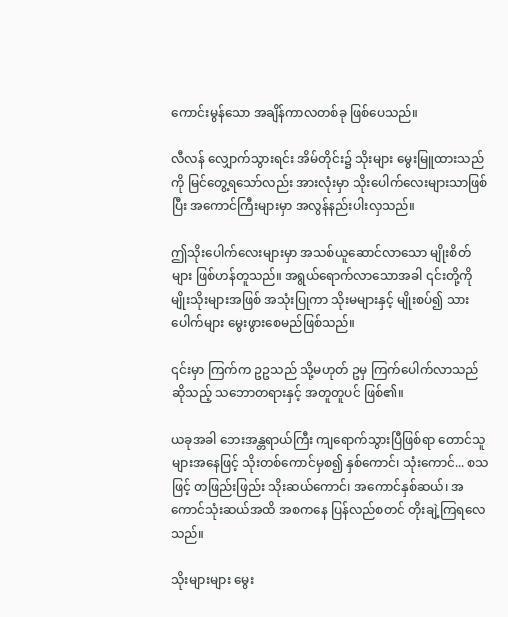ကောင်းမွန်သော အချိန်ကာလတစ်ခု ဖြစ်ပေသည်။

လီလန် လျှောက်သွားရင်း အိမ်တိုင်း၌ သိုးများ မွေးမြူထားသည်ကို မြင်တွေ့ရသော်လည်း အားလုံးမှာ သိုးပေါက်လေးများသာဖြစ်ပြီး အကောင်ကြီးများမှာ အလွန်နည်းပါးလှသည်။

ဤသိုးပေါက်လေးများမှာ အသစ်ယူဆောင်လာသော မျိုးစိတ်များ ဖြစ်ဟန်တူသည်။ အရွယ်ရောက်လာသောအခါ ၎င်းတို့ကို မျိုးသိုးများအဖြစ် အသုံးပြုကာ သိုးမများနှင့် မျိုးစပ်၍ သားပေါက်များ မွေးဖွားစေမည်ဖြစ်သည်။

၎င်းမှာ ကြက်က ဥဥသည် သို့မဟုတ် ဥမှ ကြက်ပေါက်လာသည်ဆိုသည့် သဘောတရားနှင့် အတူတူပင် ဖြစ်၏။

ယခုအခါ ဘေးအန္တရာယ်ကြီး ကျရောက်သွားပြီဖြစ်ရာ တောင်သူများအနေဖြင့် သိုးတစ်ကောင်မှစ၍ နှစ်ကောင်၊ သုံးကောင်... စသဖြင့် တဖြည်းဖြည်း သိုးဆယ်ကောင်၊ အကောင်နှစ်ဆယ်၊ အကောင်သုံးဆယ်အထိ အစကနေ ပြန်လည်စတင် တိုးချဲ့ကြရလေသည်။

သိုးများများ မွေး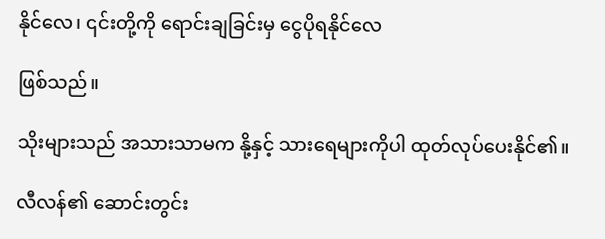နိုင်လေ၊ ၎င်းတို့ကို ရောင်းချခြင်းမှ ငွေပိုရနိုင်လေ

ဖြစ်သည်။

သိုးများသည် အသားသာမက နို့နှင့် သားရေများကိုပါ ထုတ်လုပ်ပေးနိုင်၏။

လီလန်၏ ဆောင်းတွင်း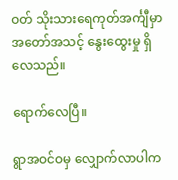ဝတ် သိုးသားရေကုတ်အင်္ကျီမှာ အတော်အသင့် နွေးထွေးမှု ရှိလေသည်။

ရောက်လေပြီ။

ရွာအဝင်ဝမှ လျှောက်လာပါက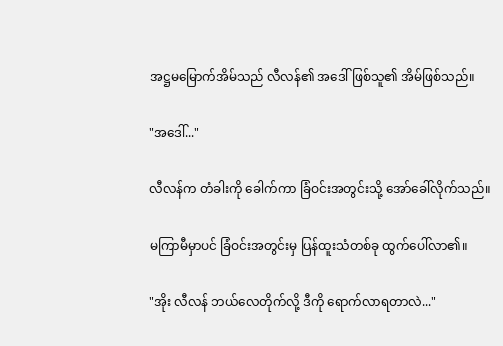အဋ္ဌမမြောက်အိမ်သည် လီလန်၏ အဒေါ်ဖြစ်သူ၏ အိမ်ဖြစ်သည်။

"အဒေါ်..."

လီလန်က တံခါးကို ခေါက်ကာ ခြံဝင်းအတွင်းသို့ အော်ခေါ်လိုက်သည်။

မကြာမီမှာပင် ခြံဝင်းအတွင်းမှ ပြန်ထူးသံတစ်ခု ထွက်ပေါ်လာ၏။

"အိုး လီလန် ဘယ်လေတိုက်လို့ ဒီကို ရောက်လာရတာလဲ..."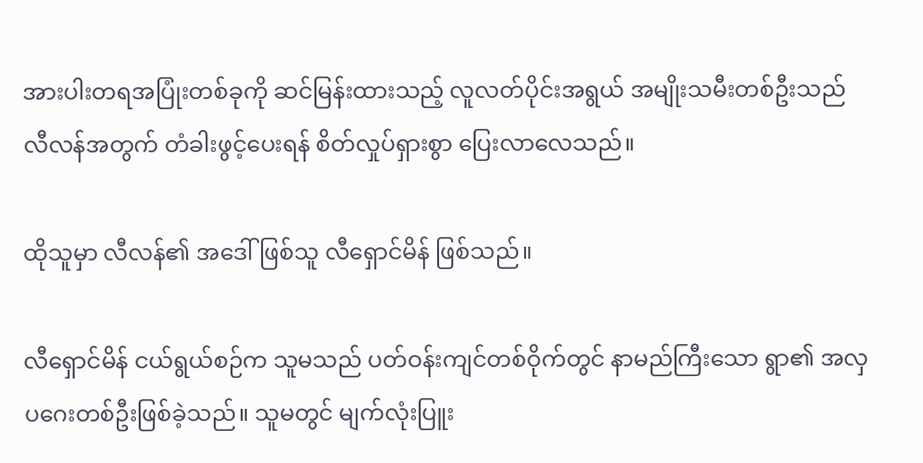အားပါးတရအပြုံးတစ်ခုကို ဆင်မြန်းထားသည့် လူလတ်ပိုင်းအရွယ် အမျိုးသမီးတစ်ဦးသည် လီလန်အတွက် တံခါးဖွင့်ပေးရန် စိတ်လှုပ်ရှားစွာ ပြေးလာလေသည်။

ထိုသူမှာ လီလန်၏ အဒေါ်ဖြစ်သူ လီရှောင်မိန် ဖြစ်သည်။

လီရှောင်မိန် ငယ်ရွယ်စဉ်က သူမသည် ပတ်ဝန်းကျင်တစ်ဝိုက်တွင် နာမည်ကြီးသော ရွာ၏ အလှပဂေးတစ်ဦးဖြစ်ခဲ့သည်။ သူမတွင် မျက်လုံးပြူး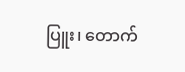ပြူး၊ တောက်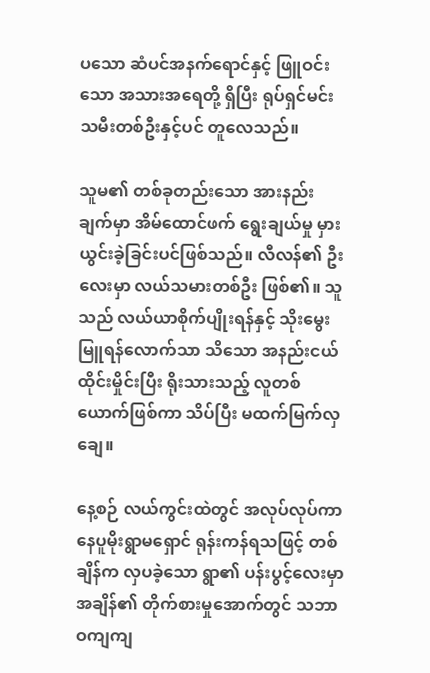ပသော ဆံပင်အနက်ရောင်နှင့် ဖြူဝင်းသော အသားအရေတို့ ရှိပြီး ရုပ်ရှင်မင်းသမီးတစ်ဦးနှင့်ပင် တူလေသည်။

သူမ၏ တစ်ခုတည်းသော အားနည်းချက်မှာ အိမ်ထောင်ဖက် ရွေးချယ်မှု မှားယွင်းခဲ့ခြင်းပင်ဖြစ်သည်။ လီလန်၏ ဦးလေးမှာ လယ်သမားတစ်ဦး ဖြစ်၏။ သူသည် လယ်ယာစိုက်ပျိုးရန်နှင့် သိုးမွေးမြူရန်လောက်သာ သိသော အနည်းငယ် ထိုင်းမှိုင်းပြီး ရိုးသားသည့် လူတစ်ယောက်ဖြစ်ကာ သိပ်ပြီး မထက်မြက်လှချေ။

နေ့စဉ် လယ်ကွင်းထဲတွင် အလုပ်လုပ်ကာ နေပူမိုးရွာမရှောင် ရုန်းကန်ရသဖြင့် တစ်ချိန်က လှပခဲ့သော ရွာ၏ ပန်းပွင့်လေးမှာ အချိန်၏ တိုက်စားမှုအောက်တွင် သဘာဝကျကျ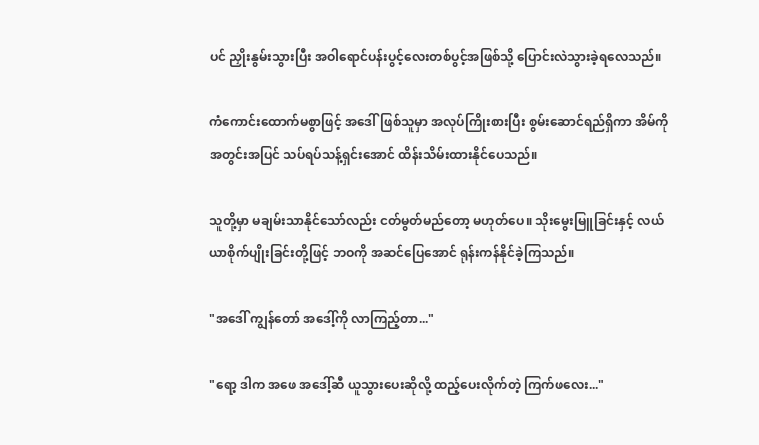ပင် ညှိုးနွမ်းသွားပြီး အဝါရောင်ပန်းပွင့်လေးတစ်ပွင့်အဖြစ်သို့ ပြောင်းလဲသွားခဲ့ရလေသည်။

ကံကောင်းထောက်မစွာဖြင့် အဒေါ်ဖြစ်သူမှာ အလုပ်ကြိုးစားပြီး စွမ်းဆောင်ရည်ရှိကာ အိမ်ကို အတွင်းအပြင် သပ်ရပ်သန့်ရှင်းအောင် ထိန်းသိမ်းထားနိုင်ပေသည်။

သူတို့မှာ မချမ်းသာနိုင်သော်လည်း ငတ်မွတ်မည်တော့ မဟုတ်ပေ။ သိုးမွေးမြူခြင်းနှင့် လယ်ယာစိုက်ပျိုးခြင်းတို့ဖြင့် ဘဝကို အဆင်ပြေအောင် ရုန်းကန်နိုင်ခဲ့ကြသည်။

"အဒေါ် ကျွန်တော် အဒေါ့်ကို လာကြည့်တာ..."

"ရော့ ဒါက အဖေ အဒေါ့်ဆီ ယူသွားပေးဆိုလို့ ထည့်ပေးလိုက်တဲ့ ကြက်ဖလေး..."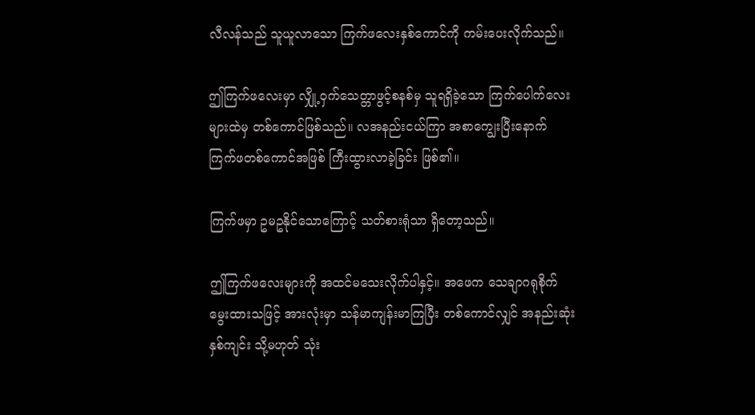လီလန်သည် သူယူလာသော ကြက်ဖလေးနှစ်ကောင်ကို ကမ်းပေးလိုက်သည်။

ဤကြက်ဖလေးမှာ လျှို့ဝှက်သေတ္တာဖွင့်စနစ်မှ သူရရှိခဲ့သော ကြက်ပေါက်လေးများထဲမှ တစ်ကောင်ဖြစ်သည်။ လအနည်းငယ်ကြာ အစာကျွေးပြီးနောက် ကြက်ဖတစ်ကောင်အဖြစ် ကြီးထွားလာခဲ့ခြင်း ဖြစ်၏။

ကြက်ဖမှာ ဥမဥနိုင်သောကြောင့် သတ်စားရုံသာ ရှိတော့သည်။

ဤကြက်ဖလေးများကို အထင်မသေးလိုက်ပါနှင့်။ အဖေက သေချာဂရုစိုက်မွေးထားသဖြင့် အားလုံးမှာ သန်မာကျန်းမာကြပြီး တစ်ကောင်လျှင် အနည်းဆုံး နှစ်ကျင်း သို့မဟုတ် သုံး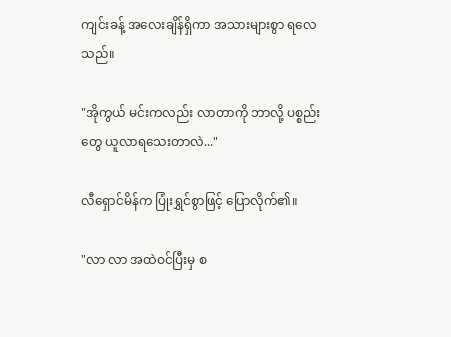ကျင်းခန့် အလေးချိန်ရှိကာ အသားများစွာ ရလေသည်။

"အိုကွယ် မင်းကလည်း လာတာကို ဘာလို့ ပစ္စည်းတွေ ယူလာရသေးတာလဲ..."

လီရှောင်မိန်က ပြုံးရွှင်စွာဖြင့် ပြောလိုက်၏။

"လာ လာ အထဲဝင်ပြီးမှ စ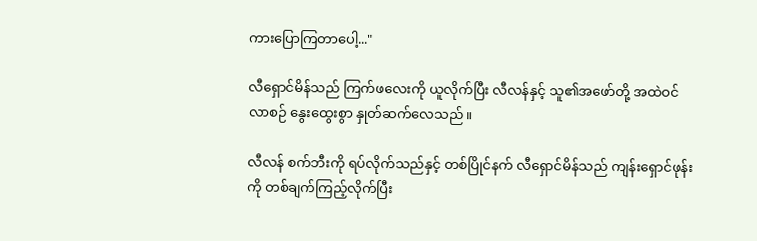ကားပြောကြတာပေါ့..."

လီရှောင်မိန်သည် ကြက်ဖလေးကို ယူလိုက်ပြီး လီလန်နှင့် သူ၏အဖော်တို့ အထဲဝင်လာစဉ် နွေးထွေးစွာ နှုတ်ဆက်လေသည်။

လီလန် စက်ဘီးကို ရပ်လိုက်သည်နှင့် တစ်ပြိုင်နက် လီရှောင်မိန်သည် ကျန်းရှောင်ဖုန်းကို တစ်ချက်ကြည့်လိုက်ပြီး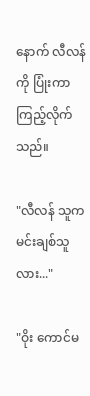နောက် လီလန်ကို ပြုံးကာ ကြည့်လိုက်သည်။

"လီလန် သူက မင်းချစ်သူလား..."

"ဝိုး ကောင်မ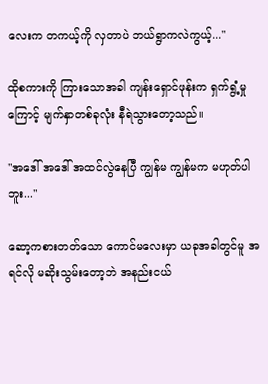လေးက တကယ့်ကို လှတာပဲ ဘယ်ရွာကလဲကွယ့်..."

ထိုစကားကို ကြားသောအခါ ကျန်းရှောင်ဖုန်းက ရှက်ရွံ့မှုကြောင့် မျက်နှာတစ်ခုလုံး နီရဲသွားတော့သည်။

"အဒေါ် အဒေါ် အထင်လွဲနေပြီ ကျွန်မ ကျွန်မက မဟုတ်ပါဘူး..."

ဆော့ကစားတတ်သော ကောင်မလေးမှာ ယခုအခါတွင်မူ အရင်လို မဆိုးသွမ်းတော့ဘဲ အနည်းငယ်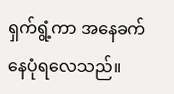ရှက်ရွံ့ကာ အနေခက်နေပုံရလေသည်။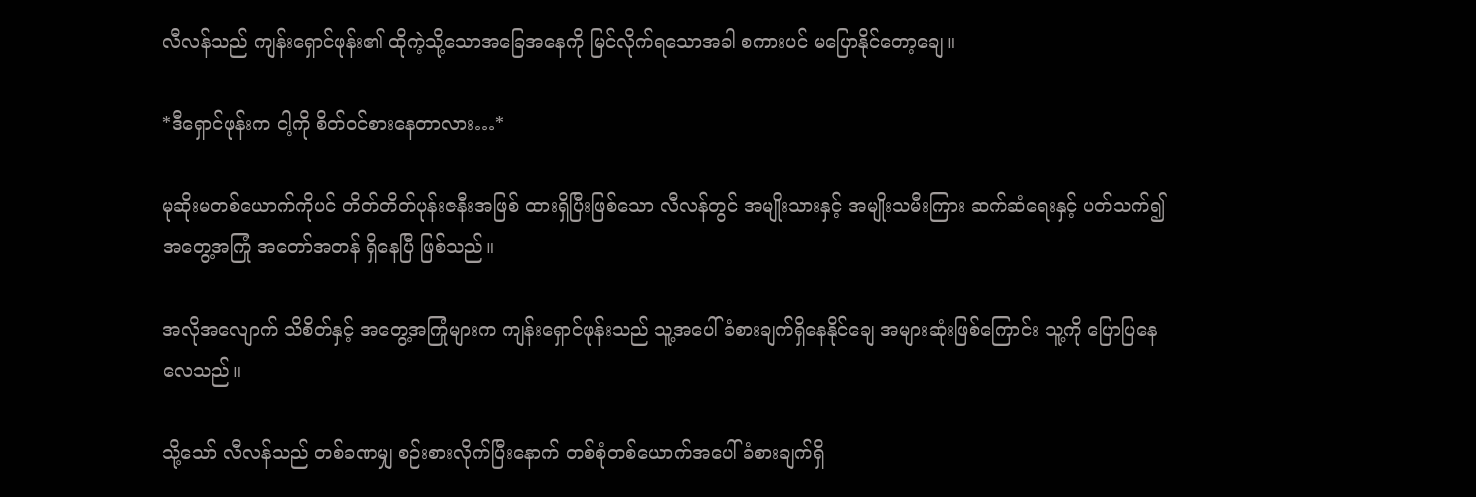လီလန်သည် ကျန်းရှောင်ဖုန်း၏ ထိုကဲ့သို့သောအခြေအနေကို မြင်လိုက်ရသောအခါ စကားပင် မပြောနိုင်တော့ချေ။

*ဒီရှောင်ဖုန်းက ငါ့ကို စိတ်ဝင်စားနေတာလား…*

မုဆိုးမတစ်ယောက်ကိုပင် တိတ်တိတ်ပုန်းဇနီးအဖြစ် ထားရှိပြီးဖြစ်သော လီလန်တွင် အမျိုးသားနှင့် အမျိုးသမီးကြား ဆက်ဆံရေးနှင့် ပတ်သက်၍ အတွေ့အကြုံ အတော်အတန် ရှိနေပြီ ဖြစ်သည်။

အလိုအလျောက် သိစိတ်နှင့် အတွေ့အကြုံများက ကျန်းရှောင်ဖုန်းသည် သူ့အပေါ် ခံစားချက်ရှိနေနိုင်ချေ အများဆုံးဖြစ်ကြောင်း သူ့ကို ပြောပြနေလေသည်။

သို့သော် လီလန်သည် တစ်ခဏမျှ စဉ်းစားလိုက်ပြီးနောက် တစ်စုံတစ်ယောက်အပေါ် ခံစားချက်ရှိ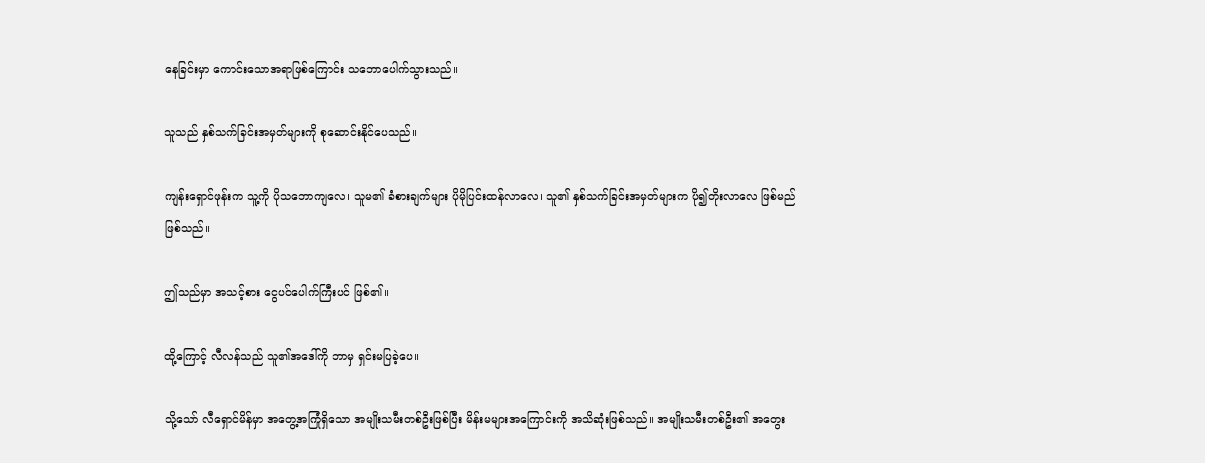နေခြင်းမှာ ကောင်းသောအရာဖြစ်ကြောင်း သဘောပေါက်သွားသည်။

သူသည် နှစ်သက်ခြင်းအမှတ်များကို စုဆောင်းနိုင်ပေသည်။

ကျန်းရှောင်ဖုန်းက သူ့ကို ပိုသဘောကျလေ၊ သူမ၏ ခံစားချက်များ ပိုမိုပြင်းထန်လာလေ၊ သူ၏ နှစ်သက်ခြင်းအမှတ်များက ပို၍တိုးလာလေ ဖြစ်မည်ဖြစ်သည်။

ဤသည်မှာ အသင့်စား ငွေပင်ပေါက်ကြီးပင် ဖြစ်၏။

ထို့ကြောင့် လီလန်သည် သူ၏အဒေါ်ကို ဘာမှ ရှင်းမပြခဲ့ပေ။

သို့သော် လီရှောင်မိန်မှာ အတွေ့အကြုံရှိသော အမျိုးသမီးတစ်ဦးဖြစ်ပြီး မိန်းမများအကြောင်းကို အသိဆုံးဖြစ်သည်။ အမျိုးသမီးတစ်ဦး၏ အတွေး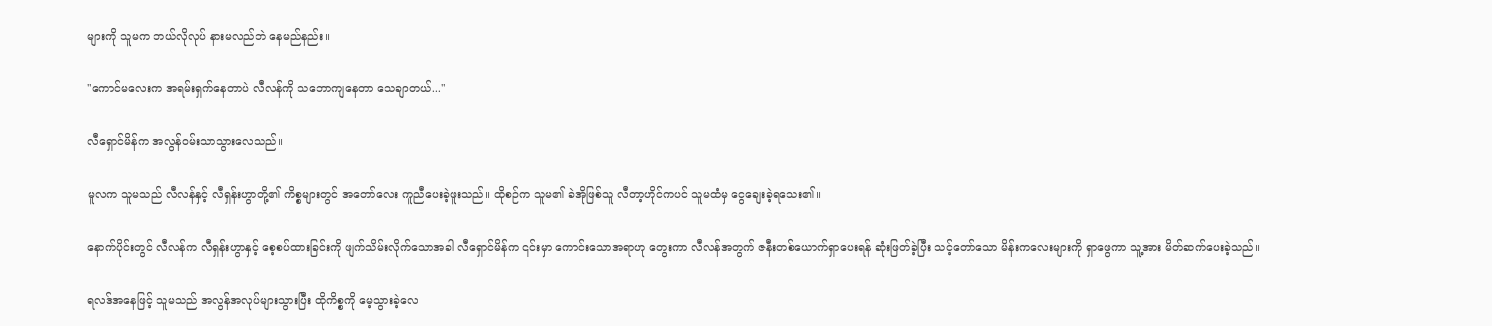များကို သူမက ဘယ်လိုလုပ် နားမလည်ဘဲ နေမည်နည်း။

"ကောင်မလေးက အရမ်းရှက်နေတာပဲ လီလန်ကို သဘောကျနေတာ သေချာတယ်..."

လီရှောင်မိန်က အလွန်ဝမ်းသာသွားလေသည်။

မူလက သူမသည် လီလန်နှင့် လီရှန်းဟွာတို့၏ ကိစ္စများတွင် အတော်လေး ကူညီပေးခဲ့ဖူးသည်။ ထိုစဉ်က သူမ၏ ခဲအိုဖြစ်သူ လီတာ့ဟိုင်ကပင် သူမထံမှ ငွေချေးခဲ့ရသေး၏။

နောက်ပိုင်းတွင် လီလန်က လီရှန်းဟွာနှင့် စေ့စပ်ထားခြင်းကို ဖျက်သိမ်းလိုက်သောအခါ လီရှောင်မိန်က ၎င်းမှာ ကောင်းသောအရာဟု တွေးကာ လီလန်အတွက် ဇနီးတစ်ယောက်ရှာပေးရန် ဆုံးဖြတ်ခဲ့ပြီး သင့်တော်သော မိန်းကလေးများကို ရှာဖွေကာ သူ့အား မိတ်ဆက်ပေးခဲ့သည်။

ရလဒ်အနေဖြင့် သူမသည် အလွန်အလုပ်များသွားပြီး ထိုကိစ္စကို မေ့သွားခဲ့လေ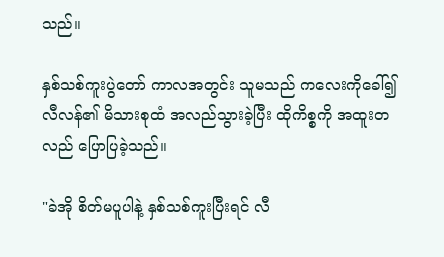သည်။

နှစ်သစ်ကူးပွဲတော် ကာလအတွင်း သူမသည် ကလေးကိုခေါ်၍ လီလန်၏ မိသားစုထံ အလည်သွားခဲ့ပြီး ထိုကိစ္စကို အထူးတလည် ပြောပြခဲ့သည်။

"ခဲအို စိတ်မပူပါနဲ့ နှစ်သစ်ကူးပြီးရင် လီ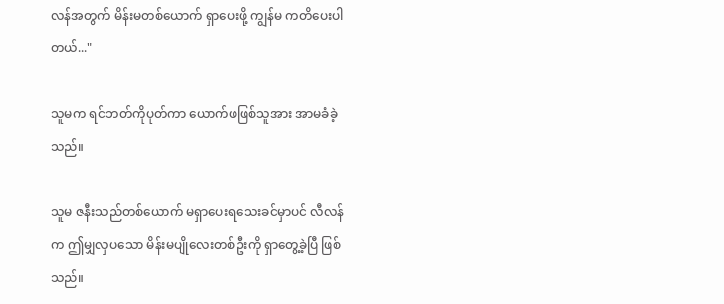လန်အတွက် မိန်းမတစ်ယောက် ရှာပေးဖို့ ကျွန်မ ကတိပေးပါတယ်..."

သူမက ရင်ဘတ်ကိုပုတ်ကာ ယောက်ဖဖြစ်သူအား အာမခံခဲ့သည်။

သူမ ဇနီးသည်တစ်ယောက် မရှာပေးရသေးခင်မှာပင် လီလန်က ဤမျှလှပသော မိန်းမပျိုလေးတစ်ဦးကို ရှာတွေ့ခဲ့ပြီ ဖြစ်သည်။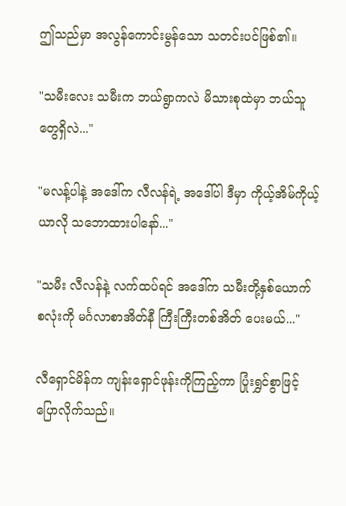ဤသည်မှာ အလွန်ကောင်းမွန်သော သတင်းပင်ဖြစ်၏။

"သမီးလေး သမီးက ဘယ်ရွာကလဲ မိသားစုထဲမှာ ဘယ်သူတွေရှိလဲ..."

"မလန့်ပါနဲ့ အဒေါ်က လီလန်ရဲ့ အဒေါ်ပါ ဒီမှာ ကိုယ့်အိမ်ကိုယ့်ယာလို သဘောထားပါနော်..."

"သမီး လီလန်နဲ့ လက်ထပ်ရင် အဒေါ်က သမီးတို့နှစ်ယောက်စလုံးကို မင်္ဂလာစာအိတ်နီ ကြီးကြီးတစ်အိတ် ပေးမယ်..."

လီရှောင်မိန်က ကျန်းရှောင်ဖုန်းကိုကြည့်ကာ ပြုံးရွှင်စွာဖြင့် ပြောလိုက်သည်။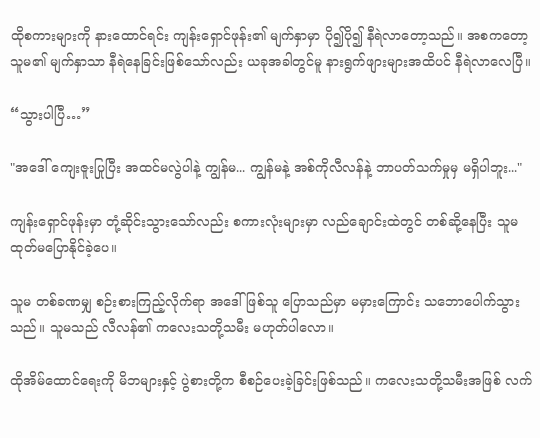ထိုစကားများကို နားထောင်ရင်း ကျန်းရှောင်ဖုန်း၏ မျက်နှာမှာ ပို၍ပို၍ နီရဲလာတော့သည်။ အစကတော့ သူမ၏ မျက်နှာသာ နီရဲနေခြင်းဖြစ်သော်လည်း ယခုအခါတွင်မူ နားရွက်ဖျားများအထိပင် နီရဲလာလေပြီ။

“သွားပါပြီ…”

"အဒေါ် ကျေးဇူးပြုပြီး အထင်မလွဲပါနဲ့ ကျွန်မ... ကျွန်မနဲ့ အစ်ကိုလီလန်နဲ့ ဘာပတ်သက်မှုမှ မရှိပါဘူး..."

ကျန်းရှောင်ဖုန်းမှာ တုံ့ဆိုင်းသွားသော်လည်း စကားလုံးများမှာ လည်ချောင်းထဲတွင် တစ်ဆို့နေပြီး သူမ ထုတ်မပြောနိုင်ခဲ့ပေ။

သူမ တစ်ခဏမျှ စဉ်းစားကြည့်လိုက်ရာ အဒေါ်ဖြစ်သူ ပြောသည်မှာ မမှားကြောင်း သဘောပေါက်သွားသည်။ သူမသည် လီလန်၏ ကလေးသတို့သမီး မဟုတ်ပါလော။

ထိုအိမ်ထောင်ရေးကို မိဘများနှင့် ပွဲစားတို့က စီစဉ်ပေးခဲ့ခြင်းဖြစ်သည်။ ကလေးသတို့သမီးအဖြစ် လက်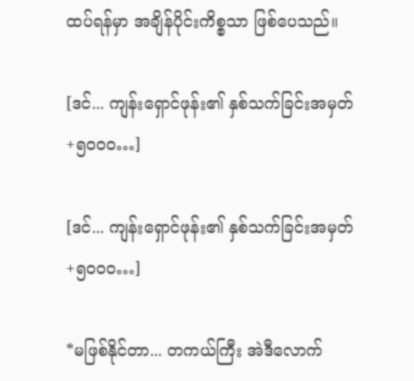ထပ်ရန်မှာ အချိန်ပိုင်းကိစ္စသာ ဖြစ်ပေသည်။

[ဒင်... ကျန်းရှောင်ဖုန်း၏ နှစ်သက်ခြင်းအမှတ် +၅၀၀၀…]

[ဒင်... ကျန်းရှောင်ဖုန်း၏ နှစ်သက်ခြင်းအမှတ် +၅၀၀၀…]

*မဖြစ်နိုင်တာ... တကယ်ကြီး အဲဒီလောက်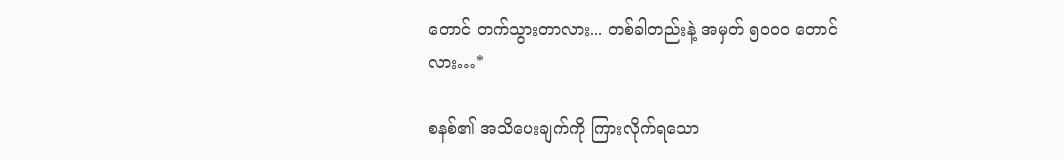တောင် တက်သွားတာလား... တစ်ခါတည်းနဲ့ အမှတ် ၅၀၀၀ တောင်လား…*

စနစ်၏ အသိပေးချက်ကို ကြားလိုက်ရသော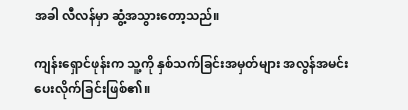အခါ လီလန်မှာ ဆွံ့အသွားတော့သည်။

ကျန်းရှောင်ဖုန်းက သူ့ကို နှစ်သက်ခြင်းအမှတ်များ အလွန်အမင်း ပေးလိုက်ခြင်းဖြစ်၏။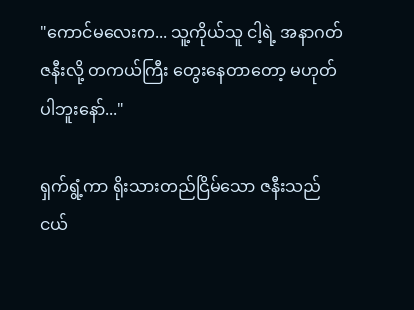"ကောင်မလေးက... သူ့ကိုယ်သူ ငါ့ရဲ့ အနာဂတ်ဇနီးလို့ တကယ်ကြီး တွေးနေတာတော့ မဟုတ်ပါဘူးနော်..."

ရှက်ရွံ့ကာ ရိုးသားတည်ငြိမ်သော ဇနီးသည်ငယ်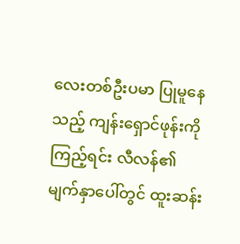လေးတစ်ဦးပမာ ပြုမူနေသည့် ကျန်းရှောင်ဖုန်းကို ကြည့်ရင်း လီလန်၏ မျက်နှာပေါ်တွင် ထူးဆန်း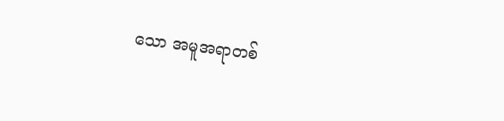သော အမူအရာတစ်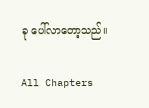ခု ပေါ်လာတော့သည်။

All Chapters